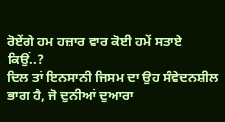ਰੋਏਂਗੇ ਹਮ ਹਜ਼ਾਰ ਵਾਰ ਕੋਈ ਹਮੇਂ ਸਤਾਏ ਕਿਉਂ..?
ਦਿਲ ਤਾਂ ਇਨਸਾਨੀ ਜਿਸਮ ਦਾ ਉਹ ਸੰਵੇਦਨਸ਼ੀਲ ਭਾਗ ਹੈ, ਜੋ ਦੁਨੀਆਂ ਦੁਆਰਾ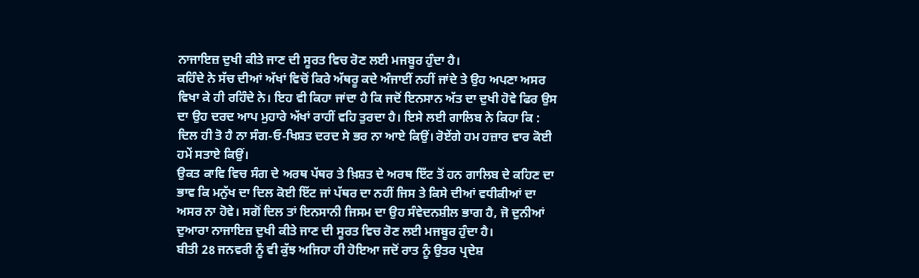ਨਾਜਾਇਜ਼ ਦੁਖੀ ਕੀਤੇ ਜਾਣ ਦੀ ਸੂਰਤ ਵਿਚ ਰੋਣ ਲਈ ਮਜਬੂਰ ਹੁੰਦਾ ਹੈ।
ਕਹਿੰਦੇ ਨੇ ਸੱਚ ਦੀਆਂ ਅੱਖਾਂ ਵਿਚੋਂ ਕਿਰੇ ਅੱਥਰੂ ਕਦੇ ਅੰਜਾਈਂ ਨਹੀਂ ਜਾਂਦੇ ਤੇ ਉਹ ਅਪਣਾ ਅਸਰ ਵਿਖਾ ਕੇ ਹੀ ਰਹਿੰਦੇ ਨੇ। ਇਹ ਵੀ ਕਿਹਾ ਜਾਂਦਾ ਹੈ ਕਿ ਜਦੋਂ ਇਨਸਾਨ ਅੱਤ ਦਾ ਦੁਖੀ ਹੋਵੇ ਫਿਰ ਉਸ ਦਾ ਉਹ ਦਰਦ ਆਪ ਮੁਹਾਰੇ ਅੱਖਾਂ ਰਾਹੀਂ ਵਹਿ ਤੁਰਦਾ ਹੈ। ਇਸੇ ਲਈ ਗਾਲਿਬ ਨੇ ਕਿਹਾ ਕਿ :
ਦਿਲ ਹੀ ਤੋ ਹੈ ਨਾ ਸੰਗ-ਓ-ਖਿਸ਼ਤ ਦਰਦ ਸੇ ਭਰ ਨਾ ਆਏ ਕਿਉਂ। ਰੋਏਂਗੇ ਹਮ ਹਜ਼ਾਰ ਵਾਰ ਕੋਈ ਹਮੇਂ ਸਤਾਏ ਕਿਉਂ।
ਉਕਤ ਕਾਵਿ ਵਿਚ ਸੰਗ ਦੇ ਅਰਥ ਪੱਥਰ ਤੇ ਖ਼ਿਸ਼ਤ ਦੇ ਅਰਥ ਇੱਟ ਤੋਂ ਹਨ ਗਾਲਿਬ ਦੇ ਕਹਿਣ ਦਾ ਭਾਵ ਕਿ ਮਨੁੱਖ ਦਾ ਦਿਲ ਕੋਈ ਇੱਟ ਜਾਂ ਪੱਥਰ ਦਾ ਨਹੀਂ ਜਿਸ ਤੇ ਕਿਸੇ ਦੀਆਂ ਵਧੀਕੀਆਂ ਦਾ ਅਸਰ ਨਾ ਹੋਵੇ। ਸਗੋਂ ਦਿਲ ਤਾਂ ਇਨਸਾਨੀ ਜਿਸਮ ਦਾ ਉਹ ਸੰਵੇਦਨਸ਼ੀਲ ਭਾਗ ਹੈ, ਜੋ ਦੁਨੀਆਂ ਦੁਆਰਾ ਨਾਜਾਇਜ਼ ਦੁਖੀ ਕੀਤੇ ਜਾਣ ਦੀ ਸੂਰਤ ਵਿਚ ਰੋਣ ਲਈ ਮਜਬੂਰ ਹੁੰਦਾ ਹੈ।
ਬੀਤੀ 28 ਜਨਵਰੀ ਨੂੰ ਵੀ ਕੁੱਝ ਅਜਿਹਾ ਹੀ ਹੋਇਆ ਜਦੋਂ ਰਾਤ ਨੂੰ ਉਤਰ ਪ੍ਰਦੇਸ਼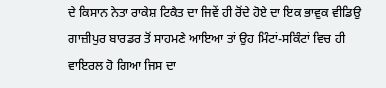ਦੇ ਕਿਸਾਨ ਨੇਤਾ ਰਾਕੇਸ਼ ਟਿਕੈਤ ਦਾ ਜਿਵੇਂ ਹੀ ਰੋਂਦੇ ਹੋਏ ਦਾ ਇਕ ਭਾਵੁਕ ਵੀਡਿਉ ਗਾਜ਼ੀਪੁਰ ਬਾਰਡਰ ਤੋਂ ਸਾਹਮਣੇ ਆਇਆ ਤਾਂ ਉਹ ਮਿੰਟਾਂ-ਸਕਿੰਟਾਂ ਵਿਚ ਹੀ ਵਾਇਰਲ ਹੋ ਗਿਆ ਜਿਸ ਦਾ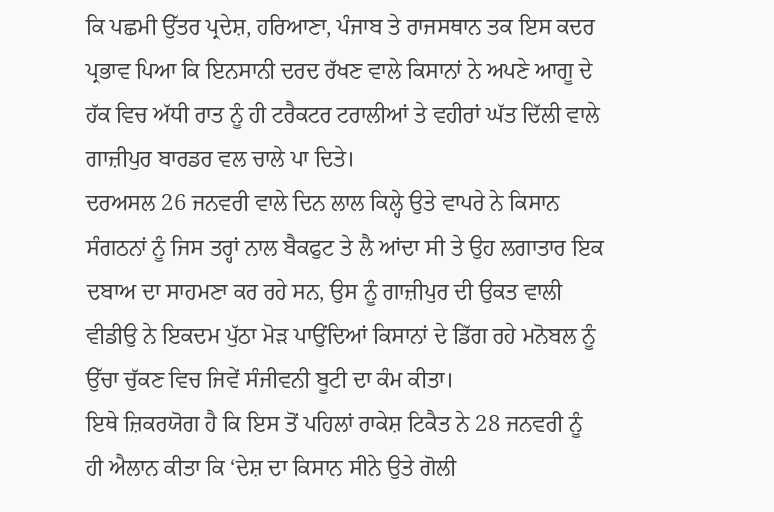ਕਿ ਪਛਮੀ ਉੱਤਰ ਪ੍ਰਦੇਸ਼, ਹਰਿਆਣਾ, ਪੰਜਾਬ ਤੇ ਰਾਜਸਥਾਨ ਤਕ ਇਸ ਕਦਰ ਪ੍ਰਭਾਵ ਪਿਆ ਕਿ ਇਨਸਾਨੀ ਦਰਦ ਰੱਖਣ ਵਾਲੇ ਕਿਸਾਨਾਂ ਨੇ ਅਪਣੇ ਆਗੂ ਦੇ ਹੱਕ ਵਿਚ ਅੱਧੀ ਰਾਤ ਨੂੰ ਹੀ ਟਰੈਕਟਰ ਟਰਾਲੀਆਂ ਤੇ ਵਹੀਰਾਂ ਘੱਤ ਦਿੱਲੀ ਵਾਲੇ ਗਾਜ਼ੀਪੁਰ ਬਾਰਡਰ ਵਲ ਚਾਲੇ ਪਾ ਦਿਤੇ।
ਦਰਅਸਲ 26 ਜਨਵਰੀ ਵਾਲੇ ਦਿਨ ਲਾਲ ਕਿਲ੍ਹੇ ਉਤੇ ਵਾਪਰੇ ਨੇ ਕਿਸਾਨ ਸੰਗਠਨਾਂ ਨੂੰ ਜਿਸ ਤਰ੍ਹਾਂ ਨਾਲ ਬੈਕਫੁਟ ਤੇ ਲੈ ਆਂਦਾ ਸੀ ਤੇ ਉਹ ਲਗਾਤਾਰ ਇਕ ਦਬਾਅ ਦਾ ਸਾਹਮਣਾ ਕਰ ਰਹੇ ਸਨ, ਉਸ ਨੂੰ ਗਾਜ਼ੀਪੁਰ ਦੀ ਉਕਤ ਵਾਲੀ ਵੀਡੀਉ ਨੇ ਇਕਦਮ ਪੁੱਠਾ ਮੋੜ ਪਾਉਂਦਿਆਂ ਕਿਸਾਨਾਂ ਦੇ ਡਿੱਗ ਰਹੇ ਮਨੋਬਲ ਨੂੰ ਉੱਚਾ ਚੁੱਕਣ ਵਿਚ ਜਿਵੇਂ ਸੰਜੀਵਨੀ ਬੂਟੀ ਦਾ ਕੰਮ ਕੀਤਾ।
ਇਥੇ ਜ਼ਿਕਰਯੋਗ ਹੈ ਕਿ ਇਸ ਤੋਂ ਪਹਿਲਾਂ ਰਾਕੇਸ਼ ਟਿਕੈਤ ਨੇ 28 ਜਨਵਰੀ ਨੂੰ ਹੀ ਐਲਾਨ ਕੀਤਾ ਕਿ ‘ਦੇਸ਼ ਦਾ ਕਿਸਾਨ ਸੀਨੇ ਉਤੇ ਗੋਲੀ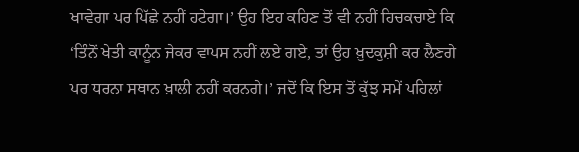ਖਾਵੇਗਾ ਪਰ ਪਿੱਛੇ ਨਹੀਂ ਹਟੇਗਾ।’ ਉਹ ਇਹ ਕਹਿਣ ਤੋਂ ਵੀ ਨਹੀਂ ਹਿਚਕਚਾਏ ਕਿ ‘ਤਿੰਨੋਂ ਖੇਤੀ ਕਾਨੂੰਨ ਜੇਕਰ ਵਾਪਸ ਨਹੀਂ ਲਏ ਗਏ, ਤਾਂ ਉਹ ਖ਼ੁਦਕੁਸ਼ੀ ਕਰ ਲੈਣਗੇ ਪਰ ਧਰਨਾ ਸਥਾਨ ਖ਼ਾਲੀ ਨਹੀਂ ਕਰਨਗੇ।’ ਜਦੋਂ ਕਿ ਇਸ ਤੋਂ ਕੁੱਝ ਸਮੇਂ ਪਹਿਲਾਂ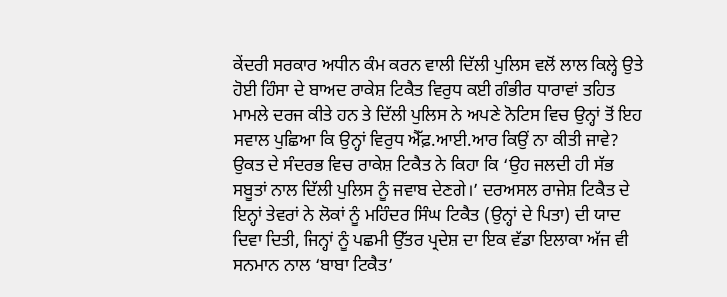ਕੇਂਦਰੀ ਸਰਕਾਰ ਅਧੀਨ ਕੰਮ ਕਰਨ ਵਾਲੀ ਦਿੱਲੀ ਪੁਲਿਸ ਵਲੋਂ ਲਾਲ ਕਿਲ੍ਹੇ ਉਤੇ ਹੋਈ ਹਿੰਸਾ ਦੇ ਬਾਅਦ ਰਾਕੇਸ਼ ਟਿਕੈਤ ਵਿਰੁਧ ਕਈ ਗੰਭੀਰ ਧਾਰਾਵਾਂ ਤਹਿਤ ਮਾਮਲੇ ਦਰਜ ਕੀਤੇ ਹਨ ਤੇ ਦਿੱਲੀ ਪੁਲਿਸ ਨੇ ਅਪਣੇ ਨੋਟਿਸ ਵਿਚ ਉਨ੍ਹਾਂ ਤੋਂ ਇਹ ਸਵਾਲ ਪੁਛਿਆ ਕਿ ਉਨ੍ਹਾਂ ਵਿਰੁਧ ਐੱਫ਼.ਆਈ.ਆਰ ਕਿਉਂ ਨਾ ਕੀਤੀ ਜਾਵੇ?
ਉਕਤ ਦੇ ਸੰਦਰਭ ਵਿਚ ਰਾਕੇਸ਼ ਟਿਕੈਤ ਨੇ ਕਿਹਾ ਕਿ ‘ਉਹ ਜਲਦੀ ਹੀ ਸੱਭ ਸਬੂਤਾਂ ਨਾਲ ਦਿੱਲੀ ਪੁਲਿਸ ਨੂੰ ਜਵਾਬ ਦੇਣਗੇ।’ ਦਰਅਸਲ ਰਾਜੇਸ਼ ਟਿਕੈਤ ਦੇ ਇਨ੍ਹਾਂ ਤੇਵਰਾਂ ਨੇ ਲੋਕਾਂ ਨੂੰ ਮਹਿੰਦਰ ਸਿੰਘ ਟਿਕੈਤ (ਉਨ੍ਹਾਂ ਦੇ ਪਿਤਾ) ਦੀ ਯਾਦ ਦਿਵਾ ਦਿਤੀ, ਜਿਨ੍ਹਾਂ ਨੂੰ ਪਛਮੀ ਉੱਤਰ ਪ੍ਰਦੇਸ਼ ਦਾ ਇਕ ਵੱਡਾ ਇਲਾਕਾ ਅੱਜ ਵੀ ਸਨਮਾਨ ਨਾਲ ‘ਬਾਬਾ ਟਿਕੈਤ’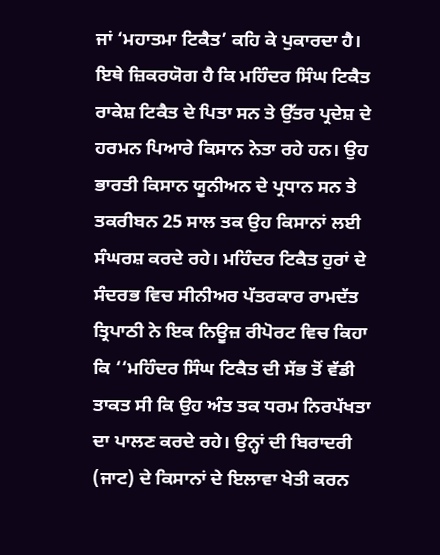ਜਾਂ ‘ਮਹਾਤਮਾ ਟਿਕੈਤ’ ਕਹਿ ਕੇ ਪੁਕਾਰਦਾ ਹੈ।
ਇਥੇ ਜ਼ਿਕਰਯੋਗ ਹੈ ਕਿ ਮਹਿੰਦਰ ਸਿੰਘ ਟਿਕੈਤ ਰਾਕੇਸ਼ ਟਿਕੈਤ ਦੇ ਪਿਤਾ ਸਨ ਤੇ ਉੱਤਰ ਪ੍ਰਦੇਸ਼ ਦੇ ਹਰਮਨ ਪਿਆਰੇ ਕਿਸਾਨ ਨੇਤਾ ਰਹੇ ਹਨ। ਉਹ ਭਾਰਤੀ ਕਿਸਾਨ ਯੂਨੀਅਨ ਦੇ ਪ੍ਰਧਾਨ ਸਨ ਤੇ ਤਕਰੀਬਨ 25 ਸਾਲ ਤਕ ਉਹ ਕਿਸਾਨਾਂ ਲਈ ਸੰਘਰਸ਼ ਕਰਦੇ ਰਹੇ। ਮਹਿੰਦਰ ਟਿਕੈਤ ਹੁਰਾਂ ਦੇ ਸੰਦਰਭ ਵਿਚ ਸੀਨੀਅਰ ਪੱਤਰਕਾਰ ਰਾਮਦੱਤ ਤ੍ਰਿਪਾਠੀ ਨੇ ਇਕ ਨਿਊਜ਼ ਰੀਪੋਰਟ ਵਿਚ ਕਿਹਾ ਕਿ ‘‘ਮਹਿੰਦਰ ਸਿੰਘ ਟਿਕੈਤ ਦੀ ਸੱਭ ਤੋਂ ਵੱਡੀ ਤਾਕਤ ਸੀ ਕਿ ਉਹ ਅੰਤ ਤਕ ਧਰਮ ਨਿਰਪੱਖਤਾ ਦਾ ਪਾਲਣ ਕਰਦੇ ਰਹੇ। ਉਨ੍ਹਾਂ ਦੀ ਬਿਰਾਦਰੀ (ਜਾਟ) ਦੇ ਕਿਸਾਨਾਂ ਦੇ ਇਲਾਵਾ ਖੇਤੀ ਕਰਨ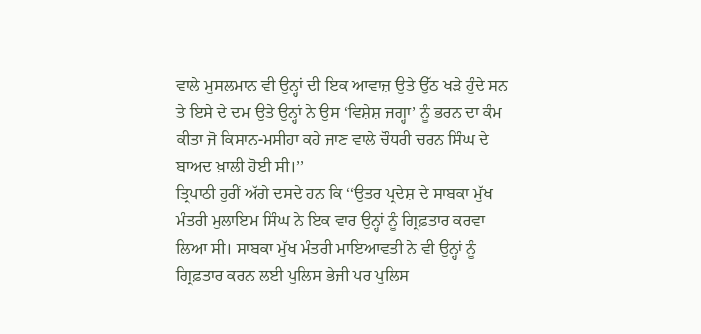ਵਾਲੇ ਮੁਸਲਮਾਨ ਵੀ ਉਨ੍ਹਾਂ ਦੀ ਇਕ ਆਵਾਜ਼ ਉਤੇ ਉੱਠ ਖੜੇ ਹੁੰਦੇ ਸਨ ਤੇ ਇਸੇ ਦੇ ਦਮ ਉਤੇ ਉਨ੍ਹਾਂ ਨੇ ਉਸ ‘ਵਿਸ਼ੇਸ਼ ਜਗ੍ਹਾ’ ਨੂੰ ਭਰਨ ਦਾ ਕੰਮ ਕੀਤਾ ਜੋ ਕਿਸਾਨ-ਮਸੀਹਾ ਕਹੇ ਜਾਣ ਵਾਲੇ ਚੌਧਰੀ ਚਰਨ ਸਿੰਘ ਦੇ ਬਾਅਦ ਖ਼ਾਲੀ ਹੋਈ ਸੀ।’’
ਤ੍ਰਿਪਾਠੀ ਹੁਰੀਂ ਅੱਗੇ ਦਸਦੇ ਹਨ ਕਿ ‘‘ਉਤਰ ਪ੍ਰਦੇਸ਼ ਦੇ ਸਾਬਕਾ ਮੁੱਖ ਮੰਤਰੀ ਮੁਲਾਇਮ ਸਿੰਘ ਨੇ ਇਕ ਵਾਰ ਉਨ੍ਹਾਂ ਨੂੰ ਗ੍ਰਿਫ਼ਤਾਰ ਕਰਵਾ ਲਿਆ ਸੀ। ਸਾਬਕਾ ਮੁੱਖ ਮੰਤਰੀ ਮਾਇਆਵਤੀ ਨੇ ਵੀ ਉਨ੍ਹਾਂ ਨੂੰ ਗ੍ਰਿਫ਼ਤਾਰ ਕਰਨ ਲਈ ਪੁਲਿਸ ਭੇਜੀ ਪਰ ਪੁਲਿਸ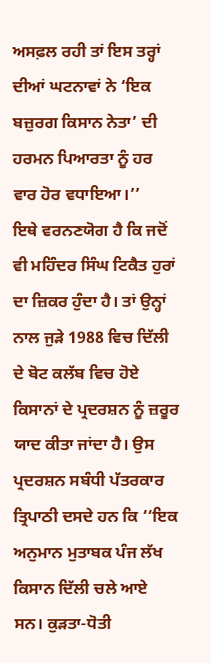ਅਸਫ਼ਲ ਰਹੀ ਤਾਂ ਇਸ ਤਰ੍ਹਾਂ ਦੀਆਂ ਘਟਨਾਵਾਂ ਨੇ ‘ਇਕ ਬਜ਼ੁਰਗ ਕਿਸਾਨ ਨੇਤਾ’ ਦੀ ਹਰਮਨ ਪਿਆਰਤਾ ਨੂੰ ਹਰ ਵਾਰ ਹੋਰ ਵਧਾਇਆ।’’
ਇਥੇ ਵਰਨਣਯੋਗ ਹੈ ਕਿ ਜਦੋਂ ਵੀ ਮਹਿੰਦਰ ਸਿੰਘ ਟਿਕੈਤ ਹੁਰਾਂ ਦਾ ਜ਼ਿਕਰ ਹੁੰਦਾ ਹੈ। ਤਾਂ ਉਨ੍ਹਾਂ ਨਾਲ ਜੁੜੇ 1988 ਵਿਚ ਦਿੱਲੀ ਦੇ ਬੋਟ ਕਲੱਬ ਵਿਚ ਹੋਏ ਕਿਸਾਨਾਂ ਦੇ ਪ੍ਰਦਰਸ਼ਨ ਨੂੰ ਜ਼ਰੂਰ ਯਾਦ ਕੀਤਾ ਜਾਂਦਾ ਹੈ। ਉਸ ਪ੍ਰਦਰਸ਼ਨ ਸਬੰਧੀ ਪੱਤਰਕਾਰ ਤ੍ਰਿਪਾਠੀ ਦਸਦੇ ਹਨ ਕਿ ‘‘ਇਕ ਅਨੁਮਾਨ ਮੁਤਾਬਕ ਪੰਜ ਲੱਖ ਕਿਸਾਨ ਦਿੱਲੀ ਚਲੇ ਆਏ ਸਨ। ਕੁੜਤਾ-ਧੋਤੀ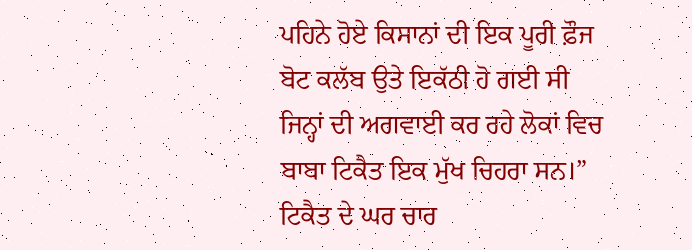ਪਹਿਨੇ ਹੋਏ ਕਿਸਾਨਾਂ ਦੀ ਇਕ ਪੂਰੀ ਫ਼ੌਜ ਬੋਟ ਕਲੱਬ ਉਤੇ ਇਕੱਠੀ ਹੋ ਗਈ ਸੀ ਜਿਨ੍ਹਾਂ ਦੀ ਅਗਵਾਈ ਕਰ ਰਹੇ ਲੋਕਾਂ ਵਿਚ ਬਾਬਾ ਟਿਕੈਤ ਇਕ ਮੁੱਖ ਚਿਹਰਾ ਸਨ।”
ਟਿਕੈਤ ਦੇ ਘਰ ਚਾਰ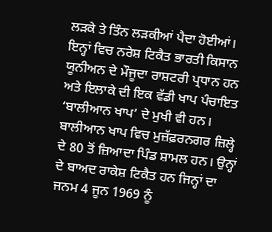ਲੜਕੇ ਤੇ ਤਿੰਨ ਲੜਕੀਆਂ ਪੈਦਾ ਹੋਈਆਂ। ਇਨ੍ਹਾਂ ਵਿਚ ਨਰੇਸ਼ ਟਿਕੈਤ ਭਾਰਤੀ ਕਿਸਾਨ ਯੂਨੀਅਨ ਦੇ ਮੌਜੂਦਾ ਰਾਸ਼ਟਰੀ ਪ੍ਰਧਾਨ ਹਨ ਅਤੇ ਇਲਾਕੇ ਦੀ ਇਕ ਵੱਡੀ ਖਾਪ ਪੰਚਾਇਤ ‘ਬਾਲੀਆਨ ਖਾਪ’ ਦੇ ਮੁਖੀ ਵੀ ਹਨ। ਬਾਲੀਆਨ ਖਾਪ ਵਿਚ ਮੁਜ਼ੱਫ਼ਰਨਗਰ ਜ਼ਿਲ੍ਹੇ ਦੇ 80 ਤੋਂ ਜ਼ਿਆਦਾ ਪਿੰਡ ਸ਼ਾਮਲ ਹਨ। ਉਨ੍ਹਾਂ ਦੇ ਬਾਅਦ ਰਾਕੇਸ਼ ਟਿਕੈਤ ਹਨ ਜਿਨ੍ਹਾਂ ਦਾ ਜਨਮ 4 ਜੂਨ 1969 ਨੂੰ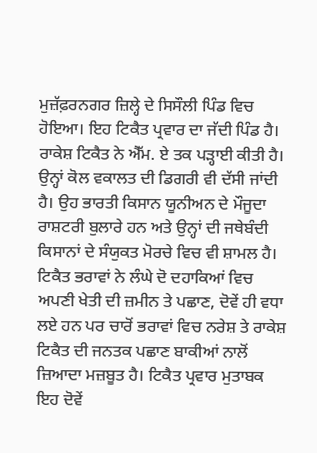ਮੁਜ਼ੱਫ਼ਰਨਗਰ ਜ਼ਿਲ੍ਹੇ ਦੇ ਸਿਸੌਲੀ ਪਿੰਡ ਵਿਚ ਹੋਇਆ। ਇਹ ਟਿਕੈਤ ਪ੍ਰਵਾਰ ਦਾ ਜੱਦੀ ਪਿੰਡ ਹੈ।
ਰਾਕੇਸ਼ ਟਿਕੈਤ ਨੇ ਐੱਮ. ਏ ਤਕ ਪੜ੍ਹਾਈ ਕੀਤੀ ਹੈ। ਉਨ੍ਹਾਂ ਕੋਲ ਵਕਾਲਤ ਦੀ ਡਿਗਰੀ ਵੀ ਦੱਸੀ ਜਾਂਦੀ ਹੈ। ਉਹ ਭਾਰਤੀ ਕਿਸਾਨ ਯੂਨੀਅਨ ਦੇ ਮੌਜੂਦਾ ਰਾਸ਼ਟਰੀ ਬੁਲਾਰੇ ਹਨ ਅਤੇ ਉਨ੍ਹਾਂ ਦੀ ਜਥੇਬੰਦੀ ਕਿਸਾਨਾਂ ਦੇ ਸੰਯੁਕਤ ਮੋਰਚੇ ਵਿਚ ਵੀ ਸ਼ਾਮਲ ਹੈ। ਟਿਕੈਤ ਭਰਾਵਾਂ ਨੇ ਲੰਘੇ ਦੋ ਦਹਾਕਿਆਂ ਵਿਚ ਅਪਣੀ ਖੇਤੀ ਦੀ ਜ਼ਮੀਨ ਤੇ ਪਛਾਣ, ਦੋਵੇਂ ਹੀ ਵਧਾ ਲਏ ਹਨ ਪਰ ਚਾਰੋਂ ਭਰਾਵਾਂ ਵਿਚ ਨਰੇਸ਼ ਤੇ ਰਾਕੇਸ਼ ਟਿਕੈਤ ਦੀ ਜਨਤਕ ਪਛਾਣ ਬਾਕੀਆਂ ਨਾਲੋਂ ਜ਼ਿਆਦਾ ਮਜ਼ਬੂਤ ਹੈ। ਟਿਕੈਤ ਪ੍ਰਵਾਰ ਮੁਤਾਬਕ ਇਹ ਦੋਵੇਂ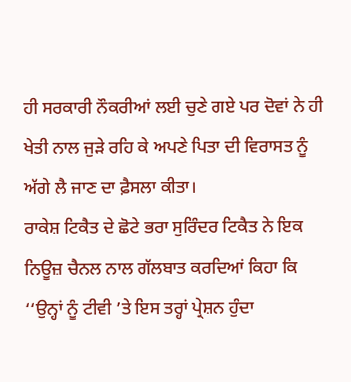ਹੀ ਸਰਕਾਰੀ ਨੌਕਰੀਆਂ ਲਈ ਚੁਣੇ ਗਏ ਪਰ ਦੋਵਾਂ ਨੇ ਹੀ ਖੇਤੀ ਨਾਲ ਜੁੜੇ ਰਹਿ ਕੇ ਅਪਣੇ ਪਿਤਾ ਦੀ ਵਿਰਾਸਤ ਨੂੰ ਅੱਗੇ ਲੈ ਜਾਣ ਦਾ ਫ਼ੈਸਲਾ ਕੀਤਾ।
ਰਾਕੇਸ਼ ਟਿਕੈਤ ਦੇ ਛੋਟੇ ਭਰਾ ਸੁਰਿੰਦਰ ਟਿਕੈਤ ਨੇ ਇਕ ਨਿਊਜ਼ ਚੈਨਲ ਨਾਲ ਗੱਲਬਾਤ ਕਰਦਿਆਂ ਕਿਹਾ ਕਿ ‘‘ਉਨ੍ਹਾਂ ਨੂੰ ਟੀਵੀ ’ਤੇ ਇਸ ਤਰ੍ਹਾਂ ਪ੍ਰੇਸ਼ਨ ਹੁੰਦਾ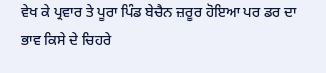ਵੇਖ ਕੇ ਪ੍ਰਵਾਰ ਤੇ ਪੂਰਾ ਪਿੰਡ ਬੇਚੈਨ ਜ਼ਰੂਰ ਹੋਇਆ ਪਰ ਡਰ ਦਾ ਭਾਵ ਕਿਸੇ ਦੇ ਚਿਹਰੇ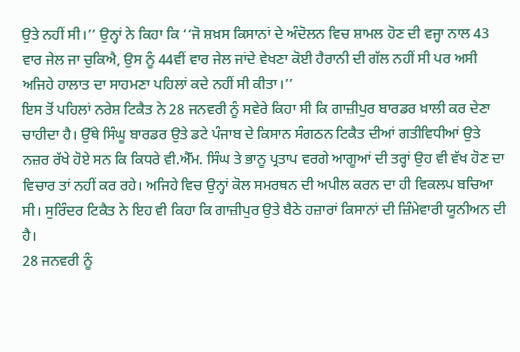ਉਤੇ ਨਹੀਂ ਸੀ।’’ ਉਨ੍ਹਾਂ ਨੇ ਕਿਹਾ ਕਿ ‘‘ਜੋ ਸ਼ਖ਼ਸ ਕਿਸਾਨਾਂ ਦੇ ਅੰਦੋਲਨ ਵਿਚ ਸ਼ਾਮਲ ਹੋਣ ਦੀ ਵਜ੍ਹਾ ਨਾਲ 43 ਵਾਰ ਜੇਲ ਜਾ ਚੁਕਿਐ, ਉਸ ਨੂੰ 44ਵੀਂ ਵਾਰ ਜੇਲ ਜਾਂਦੇ ਵੇਖਣਾ ਕੋਈ ਹੈਰਾਨੀ ਦੀ ਗੱਲ ਨਹੀਂ ਸੀ ਪਰ ਅਸੀ ਅਜਿਹੇ ਹਾਲਾਤ ਦਾ ਸਾਹਮਣਾ ਪਹਿਲਾਂ ਕਦੇ ਨਹੀਂ ਸੀ ਕੀਤਾ।’’
ਇਸ ਤੋਂ ਪਹਿਲਾਂ ਨਰੇਸ਼ ਟਿਕੈਤ ਨੇ 28 ਜਨਵਰੀ ਨੂੰ ਸਵੇਰੇ ਕਿਹਾ ਸੀ ਕਿ ਗਾਜ਼ੀਪੁਰ ਬਾਰਡਰ ਖ਼ਾਲੀ ਕਰ ਦੇਣਾ ਚਾਹੀਦਾ ਹੈ। ਉੱਥੇ ਸਿੰਘੂ ਬਾਰਡਰ ਉਤੇ ਡਟੇ ਪੰਜਾਬ ਦੇ ਕਿਸਾਨ ਸੰਗਠਨ ਟਿਕੈਤ ਦੀਆਂ ਗਤੀਵਿਧੀਆਂ ਉਤੇ ਨਜ਼ਰ ਰੱਖੇ ਹੋਏ ਸਨ ਕਿ ਕਿਧਰੇ ਵੀ.ਐੱਮ. ਸਿੰਘ ਤੇ ਭਾਨੂ ਪ੍ਰਤਾਪ ਵਰਗੇ ਆਗੂਆਂ ਦੀ ਤਰ੍ਹਾਂ ਉਹ ਵੀ ਵੱਖ ਹੋਣ ਦਾ ਵਿਚਾਰ ਤਾਂ ਨਹੀਂ ਕਰ ਰਹੇ। ਅਜਿਹੇ ਵਿਚ ਉਨ੍ਹਾਂ ਕੋਲ ਸਮਰਥਨ ਦੀ ਅਪੀਲ ਕਰਨ ਦਾ ਹੀ ਵਿਕਲਪ ਬਚਿਆ ਸੀ। ਸੁਰਿੰਦਰ ਟਿਕੈਤ ਨੇ ਇਹ ਵੀ ਕਿਹਾ ਕਿ ਗਾਜ਼ੀਪੁਰ ਉਤੇ ਬੈਠੇ ਹਜ਼ਾਰਾਂ ਕਿਸਾਨਾਂ ਦੀ ਜ਼ਿੰਮੇਵਾਰੀ ਯੂਨੀਅਨ ਦੀ ਹੈ।
28 ਜਨਵਰੀ ਨੂੰ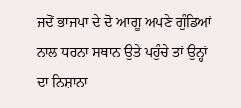ਜਦੋਂ ਭਾਜਪਾ ਦੇ ਦੋ ਆਗੂ ਅਪਣੇ ਗੁੰਡਿਆਂ ਨਾਲ ਧਰਨਾ ਸਥਾਨ ਉਤੇ ਪਹੁੰਚੇ ਤਾਂ ਉਨ੍ਹਾਂ ਦਾ ਨਿਸ਼ਾਨਾ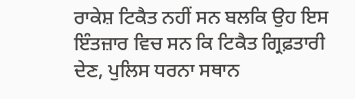ਰਾਕੇਸ਼ ਟਿਕੈਤ ਨਹੀਂ ਸਨ ਬਲਕਿ ਉਹ ਇਸ ਇੰਤਜ਼ਾਰ ਵਿਚ ਸਨ ਕਿ ਟਿਕੈਤ ਗ੍ਰਿਫ਼ਤਾਰੀ ਦੇਣ, ਪੁਲਿਸ ਧਰਨਾ ਸਥਾਨ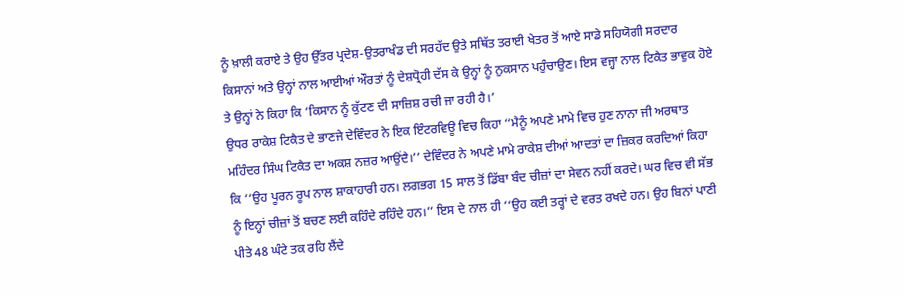ਨੂੰ ਖ਼ਾਲੀ ਕਰਾਏ ਤੇ ਉਹ ਉੱਤਰ ਪ੍ਰਦੇਸ਼-ਉਤਰਾਖੰਡ ਦੀ ਸਰਹੱਦ ਉਤੇ ਸਥਿੱਤ ਤਰਾਈ ਖੇਤਰ ਤੋਂ ਆਏ ਸਾਡੇ ਸਹਿਯੋਗੀ ਸਰਦਾਰ ਕਿਸਾਨਾਂ ਅਤੇ ਉਨ੍ਹਾਂ ਨਾਲ ਆਈਆਂ ਔਰਤਾਂ ਨੂੰ ਦੇਸ਼ਧ੍ਰੋਹੀ ਦੱਸ ਕੇ ਉਨ੍ਹਾਂ ਨੂੰ ਨੁਕਸਾਨ ਪਹੁੰਚਾਉਣ। ਇਸ ਵਜ੍ਹਾ ਨਾਲ ਟਿਕੈਤ ਭਾਵੁਕ ਹੋਏ ਤੇ ਉਨ੍ਹਾਂ ਨੇ ਕਿਹਾ ਕਿ ‘ਕਿਸਾਨ ਨੂੰ ਕੁੱਟਣ ਦੀ ਸਾਜ਼ਿਸ਼ ਰਚੀ ਜਾ ਰਹੀ ਹੈ।’
ਉਧਰ ਰਾਕੇਸ਼ ਟਿਕੈਤ ਦੇ ਭਾਣਜੇ ਦੇਵਿੰਦਰ ਨੇ ਇਕ ਇੰਟਰਵਿਊ ਵਿਚ ਕਿਹਾ ‘‘ਮੈਨੂੰ ਅਪਣੇ ਮਾਮੇ ਵਿਚ ਹੁਣ ਨਾਨਾ ਜੀ ਅਰਥਾਤ ਮਹਿੰਦਰ ਸਿੰਘ ਟਿਕੈਤ ਦਾ ਅਕਸ਼ ਨਜ਼ਰ ਆਉਂਦੈ।’’ ਦੇਵਿੰਦਰ ਨੇ ਅਪਣੇ ਮਾਮੇ ਰਾਕੇਸ਼ ਦੀਆਂ ਆਦਤਾਂ ਦਾ ਜ਼ਿਕਰ ਕਰਦਿਆਂ ਕਿਹਾ ਕਿ ‘‘ਉਹ ਪੂਰਨ ਰੂਪ ਨਾਲ ਸ਼ਾਕਾਹਾਰੀ ਹਨ। ਲਗਭਗ 15 ਸਾਲ ਤੋਂ ਡਿੱਬਾ ਬੰਦ ਚੀਜ਼ਾਂ ਦਾ ਸੇਵਨ ਨਹੀਂ ਕਰਦੇ। ਘਰ ਵਿਚ ਵੀ ਸੱਭ ਨੂੰ ਇਨ੍ਹਾਂ ਚੀਜ਼ਾਂ ਤੋਂ ਬਚਣ ਲਈ ਕਹਿੰਦੇ ਰਹਿੰਦੇ ਹਨ।’’ ਇਸ ਦੇ ਨਾਲ ਹੀ ‘‘ਉਹ ਕਈ ਤਰ੍ਹਾਂ ਦੇ ਵਰਤ ਰਖਦੇ ਹਨ। ਉਹ ਬਿਨਾਂ ਪਾਣੀ ਪੀਤੇ 48 ਘੰਟੇ ਤਕ ਰਹਿ ਲੈਂਦੇ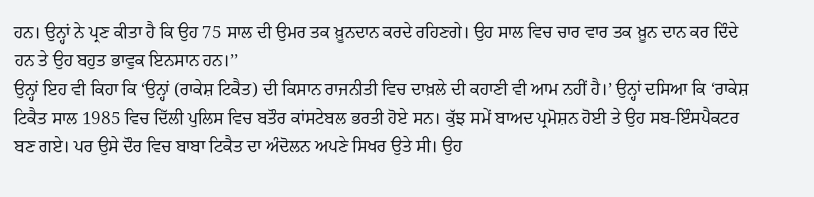ਹਨ। ਉਨ੍ਹਾਂ ਨੇ ਪ੍ਰਣ ਕੀਤਾ ਹੈ ਕਿ ਉਹ 75 ਸਾਲ ਦੀ ਉਮਰ ਤਕ ਖ਼ੂਨਦਾਨ ਕਰਦੇ ਰਹਿਣਗੇ। ਉਹ ਸਾਲ ਵਿਚ ਚਾਰ ਵਾਰ ਤਕ ਖ਼ੂਨ ਦਾਨ ਕਰ ਦਿੰਦੇ ਹਨ ਤੇ ਉਹ ਬਹੁਤ ਭਾਵੁਕ ਇਨਸਾਨ ਹਨ।’’
ਉਨ੍ਹਾਂ ਇਹ ਵੀ ਕਿਹਾ ਕਿ ‘ਉਨ੍ਹਾਂ (ਰਾਕੇਸ਼ ਟਿਕੈਤ) ਦੀ ਕਿਸਾਨ ਰਾਜਨੀਤੀ ਵਿਚ ਦਾਖ਼ਲੇ ਦੀ ਕਹਾਣੀ ਵੀ ਆਮ ਨਹੀਂ ਹੈ।’ ਉਨ੍ਹਾਂ ਦਸਿਆ ਕਿ ‘ਰਾਕੇਸ਼ ਟਿਕੈਤ ਸਾਲ 1985 ਵਿਚ ਦਿੱਲੀ ਪੁਲਿਸ ਵਿਚ ਬਤੌਰ ਕਾਂਸਟੇਬਲ ਭਰਤੀ ਹੋਏ ਸਨ। ਕੁੱਝ ਸਮੇਂ ਬਾਅਦ ਪ੍ਰਮੋਸ਼ਨ ਹੋਈ ਤੇ ਉਹ ਸਬ-ਇੰਸਪੈਕਟਰ ਬਣ ਗਏ। ਪਰ ਉਸੇ ਦੌਰ ਵਿਚ ਬਾਬਾ ਟਿਕੈਤ ਦਾ ਅੰਦੋਲਨ ਅਪਣੇ ਸਿਖਰ ਉਤੇ ਸੀ। ਉਹ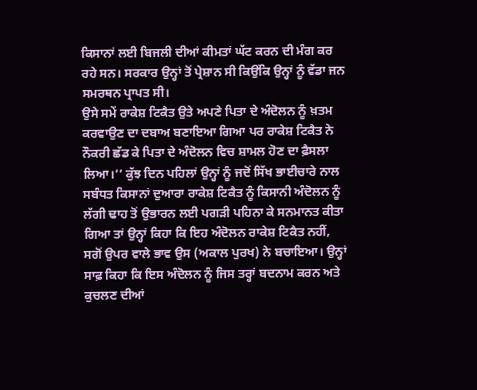ਕਿਸਾਨਾਂ ਲਈ ਬਿਜਲੀ ਦੀਆਂ ਕੀਮਤਾਂ ਘੱਟ ਕਰਨ ਦੀ ਮੰਗ ਕਰ ਰਹੇ ਸਨ। ਸਰਕਾਰ ਉਨ੍ਹਾਂ ਤੋਂ ਪ੍ਰੇਸ਼ਾਨ ਸੀ ਕਿਉਂਕਿ ਉਨ੍ਹਾਂ ਨੂੰ ਵੱਡਾ ਜਨ ਸਮਰਥਨ ਪ੍ਰਾਪਤ ਸੀ।
ਉਸੇ ਸਮੇਂ ਰਾਕੇਸ਼ ਟਿਕੈਤ ਉਤੇ ਅਪਣੇ ਪਿਤਾ ਦੇ ਅੰਦੋਲਨ ਨੂੰ ਖ਼ਤਮ ਕਰਵਾਉਣ ਦਾ ਦਬਾਅ ਬਣਾਇਆ ਗਿਆ ਪਰ ਰਾਕੇਸ਼ ਟਿਕੈਤ ਨੇ ਨੌਕਰੀ ਛੱਡ ਕੇ ਪਿਤਾ ਦੇ ਅੰਦੋਲਨ ਵਿਚ ਸ਼ਾਮਲ ਹੋਣ ਦਾ ਫ਼ੈਸਲਾ ਲਿਆ।’’ ਕੁੱਝ ਦਿਨ ਪਹਿਲਾਂ ਉਨ੍ਹਾਂ ਨੂੰ ਜਦੋਂ ਸਿੱਖ ਭਾਈਚਾਰੇ ਨਾਲ ਸਬੰਧਤ ਕਿਸਾਨਾਂ ਦੁਆਰਾ ਰਾਕੇਸ਼ ਟਿਕੈਤ ਨੂੰ ਕਿਸਾਨੀ ਅੰਦੋਲਨ ਨੂੰ ਲੱਗੀ ਢਾਹ ਤੋਂ ਉਭਾਰਨ ਲਈ ਪਗੜੀ ਪਹਿਨਾ ਕੇ ਸਨਮਾਨਤ ਕੀਤਾ ਗਿਆ ਤਾਂ ਉਨ੍ਹਾਂ ਕਿਹਾ ਕਿ ਇਹ ਅੰਦੋਲਨ ਰਾਕੇਸ਼ ਟਿਕੈਤ ਨਹੀਂ, ਸਗੋਂ ਉਪਰ ਵਾਲੇ ਭਾਵ ਉਸ (ਅਕਾਲ ਪੁਰਖ) ਨੇ ਬਚਾਇਆ। ਉਨ੍ਹਾਂ ਸਾਫ਼ ਕਿਹਾ ਕਿ ਇਸ ਅੰਦੋਲਨ ਨੂੰ ਜਿਸ ਤਰ੍ਹਾਂ ਬਦਨਾਮ ਕਰਨ ਅਤੇ ਕੁਚਲਣ ਦੀਆਂ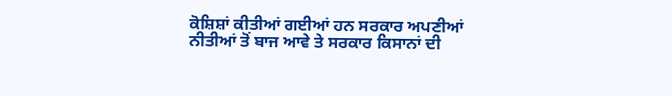ਕੋਸ਼ਿਸ਼ਾਂ ਕੀਤੀਆਂ ਗਈਆਂ ਹਨ ਸਰਕਾਰ ਅਪਣੀਆਂ ਨੀਤੀਆਂ ਤੋਂ ਬਾਜ ਆਵੇ ਤੇ ਸਰਕਾਰ ਕਿਸਾਨਾਂ ਦੀ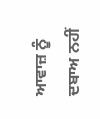ਆਵਾਜ਼ ਨੂੰ ਦਬਾਅ ਨਹੀਂ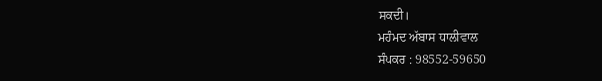ਸਕਦੀ।
ਮਹੰਮਦ ਅੱਬਾਸ ਧਾਲੀਵਾਲ
ਸੰਪਕਰ : 98552-59650